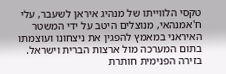טקסי הלווייתו של מנהיג איראן לשעבר, עלי ח'אמנהאי, מנוצלים היטב על ידי המשטר האיראני במאמץ להפגין את ניצחונו ועוצמתו בתום המערכה מול ארצות הברית וישראל. בזירה הפנימית חותרת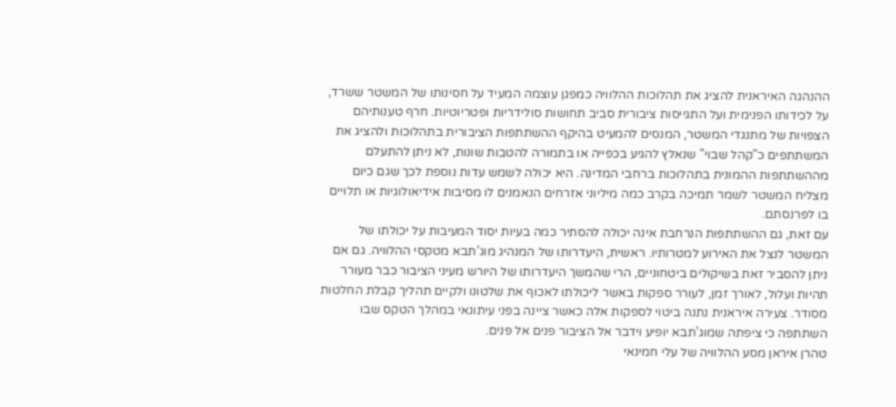ההנהגה האיראנית להציג את תהלוכות ההלוויה כמפגן עוצמה המעיד על חסינותו של המשטר ששרד, על לכידותו הפנימית ועל התגייסות ציבורית סביב תחושות סולידריות ופטריוטיות. חרף טענותיהם הצפויות של מתנגדי המשטר, המנסים להמעיט בהיקף ההשתתפות הציבורית בתהלוכות ולהציג את המשתתפים כ"קהל שבוי" שנאלץ להגיע בכפייה או בתמורה להטבות שונות, לא ניתן להתעלם מההשתתפות ההמונית בתהלוכות ברחבי המדינה. היא יכולה לשמש עדות נוספת לכך שגם כיום מצליח המשטר לשמר תמיכה בקרב כמה מיליוני אזרחים הנאמנים לו מסיבות אידיאולוגיות או תלויים בו לפרנסתם.
עם זאת, גם ההשתתפות הנרחבת אינה יכולה להסתיר כמה בעיות יסוד המעיבות על יכולתו של המשטר לנצל את האירוע למטרותיו. ראשית, היעדרותו של המנהיג מוג'תבא מטקסי ההלוויה. גם אם ניתן להסביר זאת בשיקולים ביטחוניים, הרי שהמשך היעדרותו של היורש מעיני הציבור כבר מעורר תהיות ועלול, לאורך זמן, לעורר ספקות באשר ליכולתו לאכוף את שלטונו ולקיים תהליך קבלת החלטות מסודר. צעירה איראנית נתנה ביטוי לספקות אלה כאשר ציינה בפני עיתונאי במהלך הטקס שבו השתתפה כי ציפתה שמוג'תבא יופיע וידבר אל הציבור פנים אל פנים.
טהרן איראן מסע ההלוויה של עלי חמינאי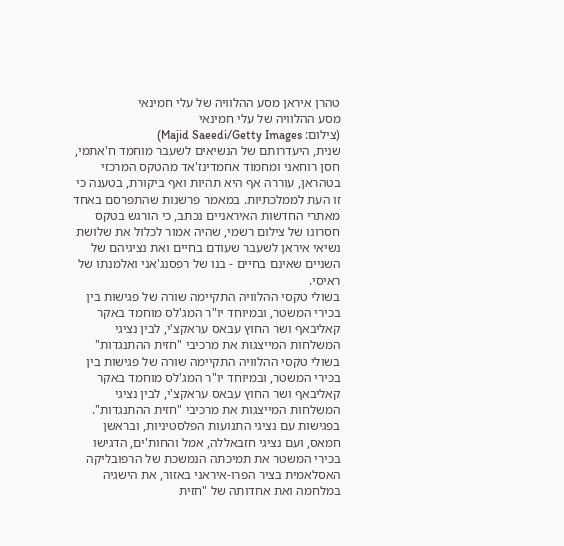טהרן איראן מסע ההלוויה של עלי חמינאי
מסע ההלוויה של עלי חמינאי
(צילום: Majid Saeedi/Getty Images)
שנית, היעדרותם של הנשיאים לשעבר מוחמד ח'אתמי, חסן רוחאני ומחמוד אחמדינז'אד מהטקס המרכזי בטהראן, עוררה אף היא תהיות ואף ביקורת, בטענה כי זו העת לממלכתיות. במאמר פרשנות שהתפרסם באחד מאתרי החדשות האיראניים נכתב, כי הורגש בטקס חסרונו של צילום רשמי, שהיה אמור לכלול את שלושת נשיאי איראן לשעבר שעודם בחיים ואת נציגיהם של השניים שאינם בחיים - בנו של רפסנג'אני ואלמנתו של ראיסי.
בשולי טקסי ההלוויה התקיימה שורה של פגישות בין בכירי המשטר, ובמיוחד יו"ר המג'לס מוחמד באקר קאליבאף ושר החוץ עבאס עראקצ'י, לבין נציגי המשלחות המייצגות את מרכיבי "חזית ההתנגדות"
בשולי טקסי ההלוויה התקיימה שורה של פגישות בין בכירי המשטר, ובמיוחד יו"ר המג'לס מוחמד באקר קאליבאף ושר החוץ עבאס עראקצ'י, לבין נציגי המשלחות המייצגות את מרכיבי "חזית ההתנגדות". בפגישות עם נציגי התנועות הפלסטיניות, ובראשן חמאס, ועם נציגי חזבאללה, אמל והחות'ים, הדגישו בכירי המשטר את תמיכתה הנמשכת של הרפובליקה האסלאמית בציר הפרו-איראני באזור, את הישגיה במלחמה ואת אחדותה של "חזית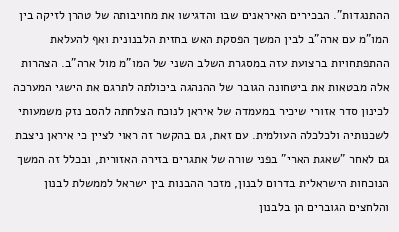ההתנגדות". הבכירים האיראנים שבו והדגישו את מחויבותה של טהרן לזיקה בין המו"מ עם ארה"ב לבין המשך הפסקת האש בחזית הלבנונית ואף להעלאת ההתפתחויות ברצועת עזה במסגרת השלב השני של המו"מ מול ארה"ב. הצהרות אלה מבטאות את ביטחונה הגובר של ההנהגה ביכולתה לתרגם את הישגי המערכה לכינון סדר אזורי שיכיר במעמדה של איראן לנוכח הצלחתה להסב נזק משמעותי לשכנותיה ולכלכלה העולמית. עם זאת, גם בהקשר זה ראוי לציין כי איראן ניצבת גם לאחר "שאגת הארי" בפני שורה של אתגרים בזירה האזורית, ובכלל זה המשך הנוכחות הישראלית בדרום לבנון, מזכר ההבנות בין ישראל לממשלת לבנון והלחצים הגוברים הן בלבנון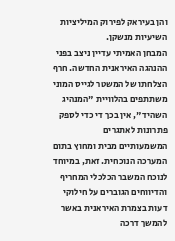והן בעיראק לפירוק המיליציות השיעיות מנשקן.
המבחן האמיתי עדיין ניצב בפני ההנהגה האיראנית החדשה. חרף הצלחתו של המשטר לגייס המוני משתתפים בהלוויית "המנהיג השהיד", אין בכך די כדי לספק פתרונות לאתגרים המשמעותיים מבית ומחוץ בתום המערכה הנוכחית. זאת, במיוחד לנוכח המשבר הכלכלי המחריף והדיווחים הגוברים על חילוקי דעות בצמרת האיראנית באשר להמשך דרכה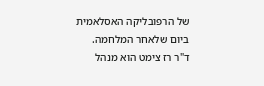של הרפובליקה האסלאמית ביום שלאחר המלחמה.
ד"ר רז צימט הוא מנהל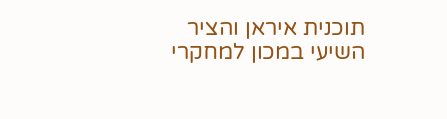תוכנית איראן והציר השיעי במכון למחקרי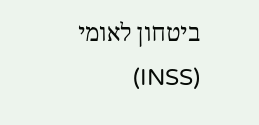ביטחון לאומי (INSS)